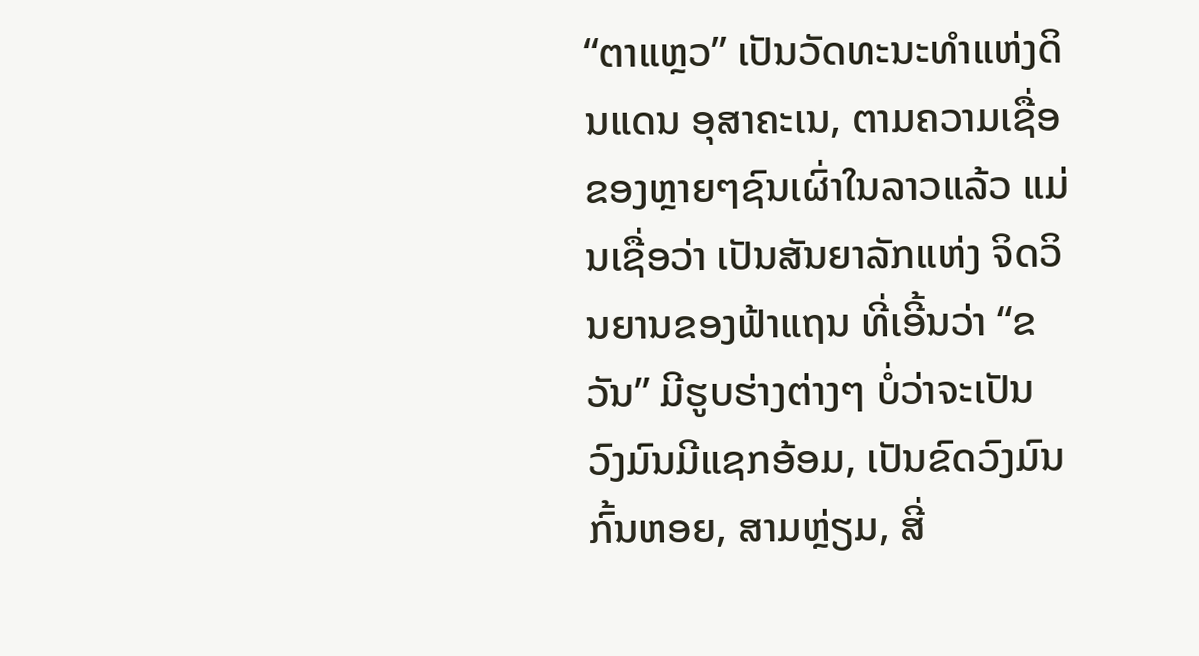“ຕາແຫຼວ” ເປັນວັດທະນະທຳແຫ່ງດິນແດນ ອຸສາຄະເນ, ຕາມຄວາມເຊື່ອຂອງຫຼາຍໆຊົນເຜົ່າໃນລາວແລ້ວ ແມ່ນເຊື່ອວ່າ ເປັນສັນຍາລັກແຫ່ງ ຈິດວິນຍານຂອງຟ້າແຖນ ທີ່ເອີ້ນວ່າ “ຂວັນ” ມີຮູບຮ່າງຕ່າງໆ ບໍ່ວ່າຈະເປັນ ວົງມົນມີແຊກອ້ອມ, ເປັນຂົດວົງມົນກົ້ນຫອຍ, ສາມຫຼ່ຽມ, ສີ່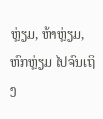ຫຼ່ຽມ, ຫ້າຫຼ່ຽມ, ຫົກຫຼ່ຽມ ໄປຈົນເຖິງ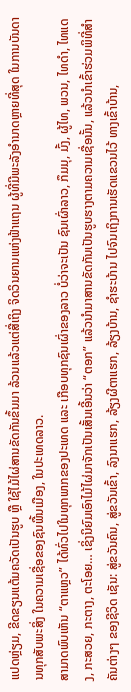ແປດຫຼ່ຽມ, ຂີດຂຽນແຕ້ມຄວັດເປັນຮູບ ຫຼື ໃຊ້ໄມ້ໄຜ່ສານຂັດກັນຂຶ້ນມາ ລ້ວນແລ້ວແຕ່ສື່ເຖິງ ຈິດວິນຍານແຫ່ງຟ້າແຖນ ຜູ້ທີ່ມີພະລັງອຳນາດຫຼາຍທີ່ສຸດ ໃນການບັນດານທຸກສັບພະສິ່ງ ໃນຄວາມເຊື່ອຂອງຊົນພື້ນເມືອງ, ໃນປະເທດລາວ.
ສາມາດພົບເຫັນ “ຕາແຫຼວ” ໄດ້ທົ່ວໄປໃນທຸກພາກຂອງປະເທດ ແລະ ເກືອບທຸກຊົນເຜົ່າຂອງລາວ ບໍ່ວ່າຈະເປັນ ຊົນເຜົ່າລາວ, ກຶມມຸ, ມົ້ງ, ຜູ້ໄທ, ພວນ, ໄທດຳ, ໄທແດງ, ກະສວຍ, ກະຕາງ, ຕະໂອຍ… ເຊິ່ງນິຍົມເອົາໄມ້ໄຜ່ມາຈັກເປັນເສັ້ນເອີ້ນວ່າ “ຕອກ” ແລ້ວນຳມາສານຂັດກັນເປັນຮູບຮາງຕາມຄວາມເຊື່ອນັ້ນ, ແລ້ວນຳເຂົ້າຮ່ວມພິທີ່ສຳຄັນຕ່າງໆ ຂອງຊີວິດ ເຊັນ: ສູ່ຂວັນຄົນ, ສູ່ຂວັນເຂົ້າ, ລົງນາແຮກ, ລ້ຽງຜີຕາແຮກ, ລ້ຽງບ້ານ, ຊຳຮະບ້ານ ໄປຈົນເຖິງການເຮັດແຂວນໄວ້ ທາງເຂົ້າບ້ານ,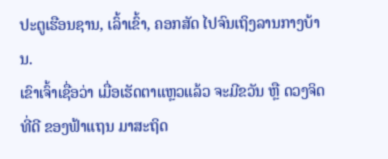ປະຕູເຮືອນຊານ, ເລົ້າເຂົ້າ, ຄອກສັດ ໄປຈົນເຖິງລານກາງບ້ານ.
ເຂົາເຈົ້າເຊື່ອວ່າ ເມື່ອເຮັດຕາແຫຼວແລ້ວ ຈະມີຂວັນ ຫຼື ດວງຈິດທີ່ດີ ຂອງຟ້າແຖນ ມາສະຖິດ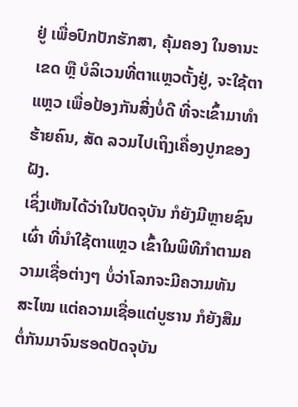ຢູ່ ເພື່ອປົກປັກຮັກສາ, ຄຸ້ມຄອງ ໃນອານະເຂດ ຫຼື ບໍລິເວນທີ່ຕາແຫຼວຕັ້ງຢູ່, ຈະໃຊ້ຕາແຫຼວ ເພື່ອປ້ອງກັນສີ່ງບໍ່ດີ ທີ່ຈະເຂົ້າມາທຳຮ້າຍຄົນ, ສັດ ລວມໄປເຖິງເຄື່ອງປູກຂອງຝັງ.
ເຊິ່ງເຫັນໄດ້ວ່າໃນປັດຈຸບັນ ກໍຍັງມີຫຼາຍຊົນເຜົ່າ ທີ່ນຳໃຊ້ຕາແຫຼວ ເຂົ້າໃນພິທີກຳຕາມຄວາມເຊື່ອຕ່າງໆ ບໍ່ວ່າໂລກຈະມີຄວາມທັນສະໄໝ ແຕ່ຄວາມເຊື່ອແຕ່ບູຮານ ກໍຍັງສືມຕໍ່ກັນມາຈົນຮອດປັດຈຸບັນ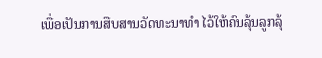ເພື່ອເປັນການສືບສານວັດທະນາທຳ ໄວ້ໃຫ້ຄົນລຸ້ນລູກລຸ້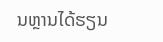ນຫຼານໄດ້ຮຽນ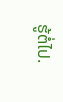ຮູ້ຕໍ່ໄປ.